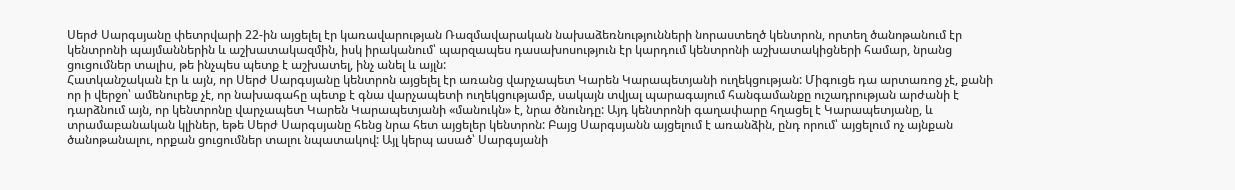Սերժ Սարգսյանը փետրվարի 22-ին այցելել էր կառավարության Ռազմավարական նախաձեռնությունների նորաստեղծ կենտրոն, որտեղ ծանոթանում էր կենտրոնի պայմաններին և աշխատակազմին, իսկ իրականում՝ պարզապես դասախոսություն էր կարդում կենտրոնի աշխատակիցների համար, նրանց ցուցումներ տալիս, թե ինչպես պետք է աշխատել, ինչ անել և այլն:
Հատկանշական էր և այն, որ Սերժ Սարգսյանը կենտրոն այցելել էր առանց վարչապետ Կարեն Կարապետյանի ուղեկցության: Միգուցե դա արտառոց չէ, քանի որ ի վերջո՝ ամենուրեք չէ, որ նախագահը պետք է գնա վարչապետի ուղեկցությամբ, սակայն տվյալ պարագայում հանգամանքը ուշադրության արժանի է դարձնում այն, որ կենտրոնը վարչապետ Կարեն Կարապետյանի «մանուկն» է, նրա ծնունդը: Այդ կենտրոնի գաղափարը հղացել է Կարապետյանը, և տրամաբանական կլիներ, եթե Սերժ Սարգսյանը հենց նրա հետ այցելեր կենտրոն: Բայց Սարգսյանն այցելում է առանձին, ընդ որում՝ այցելում ոչ այնքան ծանոթանալու, որքան ցուցումներ տալու նպատակով: Այլ կերպ ասած՝ Սարգսյանի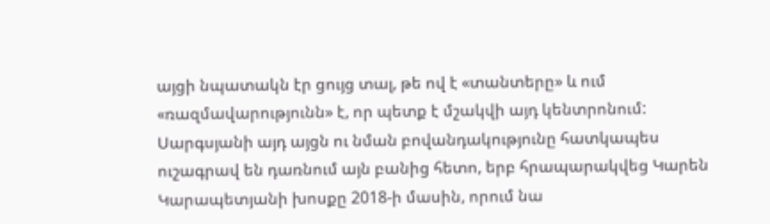այցի նպատակն էր ցույց տալ, թե ով է «տանտերը» և ում «ռազմավարությունն» է, որ պետք է մշակվի այդ կենտրոնում:
Սարգսյանի այդ այցն ու նման բովանդակությունը հատկապես ուշագրավ են դառնում այն բանից հետո, երբ հրապարակվեց Կարեն Կարապետյանի խոսքը 2018-ի մասին, որում նա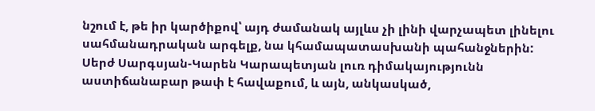նշում է, թե իր կարծիքով՝ այդ ժամանակ այլևս չի լինի վարչապետ լինելու սահմանադրական արգելք, նա կհամապատասխանի պահանջներին:
Սերժ Սարգսյան-Կարեն Կարապետյան լուռ դիմակայությունն աստիճանաբար թափ է հավաքում, և այն, անկասկած,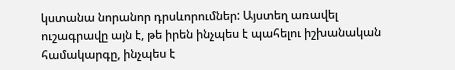կստանա նորանոր դրսևորումներ: Այստեղ առավել ուշագրավը այն է, թե իրեն ինչպես է պահելու իշխանական համակարգը, ինչպես է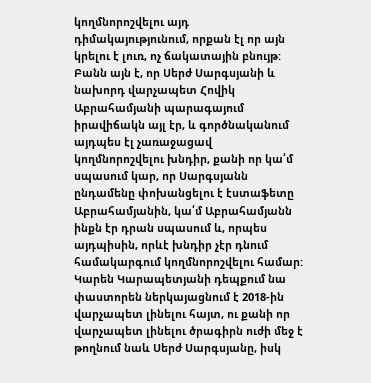կողմնորոշվելու այդ դիմակայությունում, որքան էլ որ այն կրելու է լուռ, ոչ ճակատային բնույթ:
Բանն այն է, որ Սերժ Սարգսյանի և նախորդ վարչապետ Հովիկ Աբրահամյանի պարագայում իրավիճակն այլ էր, և գործնականում այդպես էլ չառաջացավ կողմնորոշվելու խնդիր, քանի որ կա՛մ սպասում կար, որ Սարգսյանն ընդամենը փոխանցելու է էստաֆետը Աբրահամյանին, կա՛մ Աբրահամյանն ինքն էր դրան սպասում և, որպես այդպիսին, որևէ խնդիր չէր դնում համակարգում կողմնորոշվելու համար:
Կարեն Կարապետյանի դեպքում նա փաստորեն ներկայացնում է 2018-ին վարչապետ լինելու հայտ, ու քանի որ վարչապետ լինելու ծրագիրն ուժի մեջ է թողնում նաև Սերժ Սարգսյանը, իսկ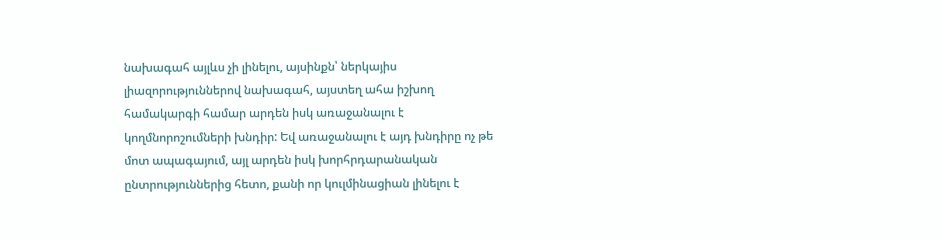նախագահ այլևս չի լինելու, այսինքն՝ ներկայիս լիազորություններով նախագահ, այստեղ ահա իշխող համակարգի համար արդեն իսկ առաջանալու է կողմնորոշումների խնդիր: Եվ առաջանալու է այդ խնդիրը ոչ թե մոտ ապագայում, այլ արդեն իսկ խորհրդարանական ընտրություններից հետո, քանի որ կուլմինացիան լինելու է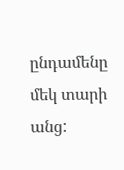ընդամենը մեկ տարի անց: